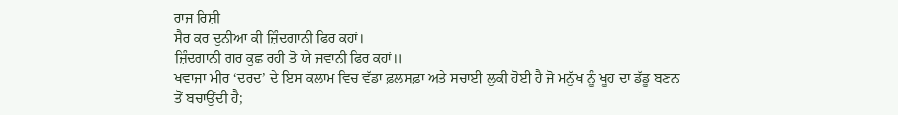ਰਾਜ ਰਿਸ਼ੀ
ਸੈਰ ਕਰ ਦੁਨੀਆ ਕੀ ਜ਼ਿੰਦਗਾਨੀ ਫਿਰ ਕਹਾਂ।
ਜ਼ਿੰਦਗਾਨੀ ਗਰ ਕੁਛ ਰਹੀ ਤੋ ਯੇ ਜਵਾਨੀ ਫਿਰ ਕਹਾਂ॥
ਖਵਾਜਾ ਮੀਰ ‘ਦਰਦ’ ਦੇ ਇਸ ਕਲਾਮ ਵਿਚ ਵੱਡਾ ਫ਼ਲਸਫ਼ਾ ਅਤੇ ਸਚਾਈ ਲੁਕੀ ਹੋਈ ਹੈ ਜੋ ਮਨੁੱਖ ਨੂੰ ਖੂਹ ਦਾ ਡੱਡੂ ਬਣਨ ਤੋਂ ਬਚਾਉਂਦੀ ਹੈ;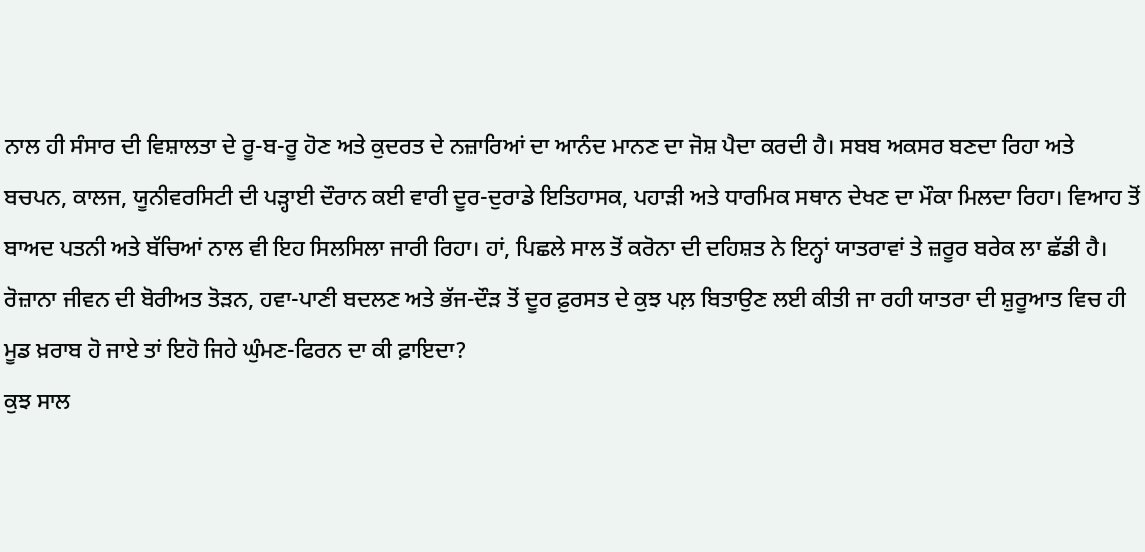ਨਾਲ ਹੀ ਸੰਸਾਰ ਦੀ ਵਿਸ਼ਾਲਤਾ ਦੇ ਰੂ-ਬ-ਰੂ ਹੋਣ ਅਤੇ ਕੁਦਰਤ ਦੇ ਨਜ਼ਾਰਿਆਂ ਦਾ ਆਨੰਦ ਮਾਨਣ ਦਾ ਜੋਸ਼ ਪੈਦਾ ਕਰਦੀ ਹੈ। ਸਬਬ ਅਕਸਰ ਬਣਦਾ ਰਿਹਾ ਅਤੇ ਬਚਪਨ, ਕਾਲਜ, ਯੂਨੀਵਰਸਿਟੀ ਦੀ ਪੜ੍ਹਾਈ ਦੌਰਾਨ ਕਈ ਵਾਰੀ ਦੂਰ-ਦੁਰਾਡੇ ਇਤਿਹਾਸਕ, ਪਹਾੜੀ ਅਤੇ ਧਾਰਮਿਕ ਸਥਾਨ ਦੇਖਣ ਦਾ ਮੌਕਾ ਮਿਲਦਾ ਰਿਹਾ। ਵਿਆਹ ਤੋਂ ਬਾਅਦ ਪਤਨੀ ਅਤੇ ਬੱਚਿਆਂ ਨਾਲ ਵੀ ਇਹ ਸਿਲਸਿਲਾ ਜਾਰੀ ਰਿਹਾ। ਹਾਂ, ਪਿਛਲੇ ਸਾਲ ਤੋਂ ਕਰੋਨਾ ਦੀ ਦਹਿਸ਼ਤ ਨੇ ਇਨ੍ਹਾਂ ਯਾਤਰਾਵਾਂ ਤੇ ਜ਼ਰੂਰ ਬਰੇਕ ਲਾ ਛੱਡੀ ਹੈ।
ਰੋਜ਼ਾਨਾ ਜੀਵਨ ਦੀ ਬੋਰੀਅਤ ਤੋੜਨ, ਹਵਾ-ਪਾਣੀ ਬਦਲਣ ਅਤੇ ਭੱਜ-ਦੌੜ ਤੋਂ ਦੂਰ ਫ਼ੁਰਸਤ ਦੇ ਕੁਝ ਪਲ਼ ਬਿਤਾਉਣ ਲਈ ਕੀਤੀ ਜਾ ਰਹੀ ਯਾਤਰਾ ਦੀ ਸ਼ੁਰੂਆਤ ਵਿਚ ਹੀ ਮੂਡ ਖ਼ਰਾਬ ਹੋ ਜਾਏ ਤਾਂ ਇਹੋ ਜਿਹੇ ਘੁੰਮਣ-ਫਿਰਨ ਦਾ ਕੀ ਫ਼ਾਇਦਾ?
ਕੁਝ ਸਾਲ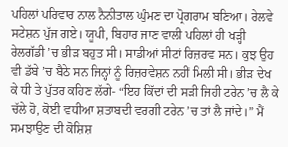ਪਹਿਲਾਂ ਪਰਿਵਾਰ ਨਾਲ ਨੈਨੀਤਾਲ ਘੁੰਮਣ ਦਾ ਪ੍ਰੋਗਰਾਮ ਬਣਿਆ। ਰੇਲਵੇ ਸਟੇਸ਼ਨ ਪੁੱਜ ਗਏ। ਯੂਪੀ, ਬਿਹਾਰ ਜਾਣ ਵਾਲੀ ਪਹਿਲਾਂ ਹੀ ਖੜ੍ਹੀ ਰੇਲਗੱਡੀ ’ਚ ਭੀੜ ਬਹੁਤ ਸੀ। ਸਾਡੀਆਂ ਸੀਟਾਂ ਰਿਜ਼ਰਵ ਸਨ। ਕੁਝ ਉਹ ਵੀ ਡੱਬੇ ’ਚ ਬੈਠੇ ਸਨ ਜਿਨ੍ਹਾਂ ਨੂੰ ਰਿਜ਼ਰਵੇਸ਼ਨ ਨਹੀਂ ਮਿਲੀ ਸੀ। ਭੀੜ ਦੇਖ ਕੇ ਧੀ ਤੇ ਪੁੱਤਰ ਕਹਿਣ ਲੱਗੇ- “ਇਹ ਕਿੱਦਾਂ ਦੀ ਸੜੀ ਜਿਹੀ ਟਰੇਨ ’ਚ ਲੈ ਕੇ ਚੱਲੇ ਹੋ, ਕੋਈ ਵਧੀਆ ਸ਼ਤਾਬਦੀ ਵਰਗੀ ਟਰੇਨ ’ਚ ਤਾਂ ਲੈ ਜਾਂਦੇ।” ਮੈਂ ਸਮਝਾਉਣ ਦੀ ਕੋਸ਼ਿਸ਼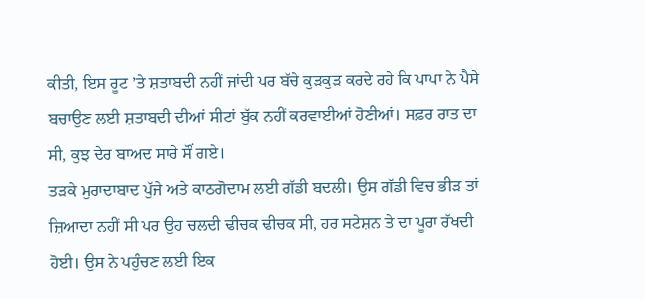ਕੀਤੀ, ਇਸ ਰੂਟ ’ਤੇ ਸ਼ਤਾਬਦੀ ਨਹੀਂ ਜਾਂਦੀ ਪਰ ਬੱਚੇ ਕੁੜਕੁੜ ਕਰਦੇ ਰਹੇ ਕਿ ਪਾਪਾ ਨੇ ਪੈਸੇ ਬਚਾਉਣ ਲਈ ਸ਼ਤਾਬਦੀ ਦੀਆਂ ਸੀਟਾਂ ਬੁੱਕ ਨਹੀਂ ਕਰਵਾਈਆਂ ਹੋਣੀਆਂ। ਸਫ਼ਰ ਰਾਤ ਦਾ ਸੀ, ਕੁਝ ਦੇਰ ਬਾਅਦ ਸਾਰੇ ਸੌਂ ਗਏ।
ਤੜਕੇ ਮੁਰਾਦਾਬਾਦ ਪੁੱਜੇ ਅਤੇ ਕਾਠਗੋਦਾਮ ਲਈ ਗੱਡੀ ਬਦਲੀ। ਉਸ ਗੱਡੀ ਵਿਚ ਭੀੜ ਤਾਂ ਜ਼ਿਆਦਾ ਨਹੀਂ ਸੀ ਪਰ ਉਹ ਚਲਦੀ ਢੀਚਕ ਢੀਚਕ ਸੀ, ਹਰ ਸਟੇਸ਼ਨ ਤੇ ਦਾ ਪੂਰਾ ਰੱਖਦੀ ਹੋਈ। ਉਸ ਨੇ ਪਹੁੰਚਣ ਲਈ ਇਕ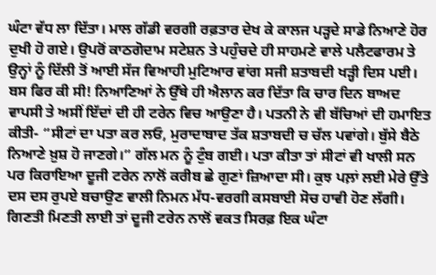ਘੰਟਾ ਵੱਧ ਲਾ ਦਿੱਤਾ। ਮਾਲ ਗੱਡੀ ਵਰਗੀ ਰਫ਼ਤਾਰ ਦੇਖ ਕੇ ਕਾਲਜ ਪੜ੍ਹਦੇ ਸਾਡੇ ਨਿਆਣੇ ਹੋਰ ਦੁਖੀ ਹੋ ਗਏ। ਉਪਰੋਂ ਕਾਠਗੋਦਾਮ ਸਟੇਸ਼ਨ ਤੇ ਪਹੁੰਚਦੇ ਹੀ ਸਾਹਮਣੇ ਵਾਲੇ ਪਲੈਟਫਾਰਮ ਤੇ ਉਨ੍ਹਾਂ ਨੂੰ ਦਿੱਲੀ ਤੋਂ ਆਈ ਸੱਜ ਵਿਆਹੀ ਮੁਟਿਆਰ ਵਾਂਗ ਸਜੀ ਸ਼ਤਾਬਦੀ ਖੜ੍ਹੀ ਦਿਸ ਪਈ। ਬਸ ਫਿਰ ਕੀ ਸੀ! ਨਿਆਣਿਆਂ ਨੇ ਉੱਥੇ ਹੀ ਐਲਾਨ ਕਰ ਦਿੱਤਾ ਕਿ ਚਾਰ ਦਿਨ ਬਾਅਦ ਵਾਪਸੀ ਤੇ ਅਸੀਂ ਇੱਦਾਂ ਦੀ ਹੀ ਟਰੇਨ ਵਿਚ ਆਉਣਾ ਹੈ। ਪਤਨੀ ਨੇ ਵੀ ਬੱਚਿਆਂ ਦੀ ਹਮਾਇਤ ਕੀਤੀ- “ਸੀਟਾਂ ਦਾ ਪਤਾ ਕਰ ਲਓ, ਮੁਰਾਦਾਬਾਦ ਤੱਕ ਸ਼ਤਾਬਦੀ ਚ ਚੱਲ ਪਵਾਂਗੇ। ਬੁੱਸੇ ਬੈਠੇ ਨਿਆਣੇ ਖ਼ੁਸ਼ ਹੋ ਜਾਣਗੇ।” ਗੱਲ ਮਨ ਨੂੰ ਟੁੰਬ ਗਈ। ਪਤਾ ਕੀਤਾ ਤਾਂ ਸੀਟਾਂ ਵੀ ਖਾਲੀ ਸਨ ਪਰ ਕਿਰਾਇਆ ਦੂਜੀ ਟਰੇਨ ਨਾਲੋਂ ਕਰੀਬ ਛੇ ਗੁਣਾਂ ਜ਼ਿਆਦਾ ਸੀ। ਕੁਝ ਪਲ਼ਾਂ ਲਈ ਮੇਰੇ ਉੱਤੇ ਦਸ ਦਸ ਰੁਪਏ ਬਚਾਉਣ ਵਾਲੀ ਨਿਮਨ ਮੱਧ-ਵਰਗੀ ਕਸਬਾਈ ਸੋਚ ਹਾਵੀ ਹੋਣ ਲੱਗੀ। ਗਿਣਤੀ ਮਿਣਤੀ ਲਾਈ ਤਾਂ ਦੂਜੀ ਟਰੇਨ ਨਾਲੋਂ ਵਕਤ ਸਿਰਫ਼ ਇਕ ਘੰਟਾ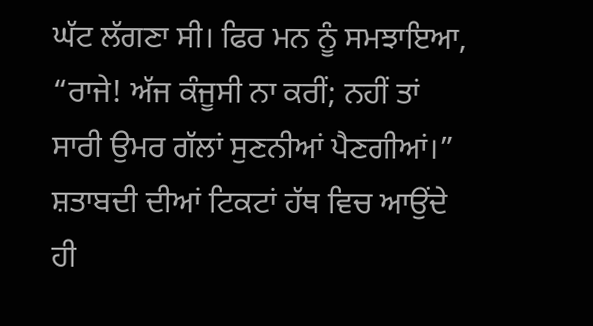ਘੱਟ ਲੱਗਣਾ ਸੀ। ਫਿਰ ਮਨ ਨੂੰ ਸਮਝਾਇਆ, “ਰਾਜੇ! ਅੱਜ ਕੰਜੂਸੀ ਨਾ ਕਰੀਂ; ਨਹੀਂ ਤਾਂ ਸਾਰੀ ਉਮਰ ਗੱਲਾਂ ਸੁਣਨੀਆਂ ਪੈਣਗੀਆਂ।” ਸ਼ਤਾਬਦੀ ਦੀਆਂ ਟਿਕਟਾਂ ਹੱਥ ਵਿਚ ਆਉਂਦੇ ਹੀ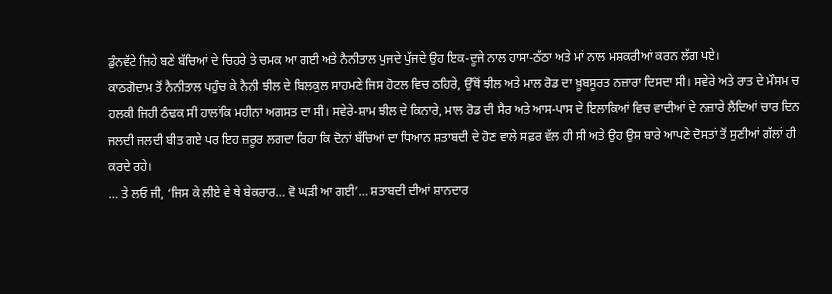ਡੁੰਨਵੱਟੇ ਜਿਹੇ ਬਣੇ ਬੱਚਿਆਂ ਦੇ ਚਿਹਰੇ ਤੇ ਚਮਕ ਆ ਗਈ ਅਤੇ ਨੈਨੀਤਾਲ ਪੁਜਦੇ ਪੁੱਜਦੇ ਉਹ ਇਕ-ਦੂਜੇ ਨਾਲ ਹਾਸਾ-ਠੱਠਾ ਅਤੇ ਮਾਂ ਨਾਲ ਮਸ਼ਕਰੀਆਂ ਕਰਨ ਲੱਗ ਪਏ।
ਕਾਠਗੋਦਾਮ ਤੋਂ ਨੈਨੀਤਾਲ ਪਹੁੰਚ ਕੇ ਨੈਨੀ ਝੀਲ ਦੇ ਬਿਲਕੁਲ ਸਾਹਮਣੇ ਜਿਸ ਹੋਟਲ ਵਿਚ ਠਹਿਰੇ, ਉੱਥੋਂ ਝੀਲ ਅਤੇ ਮਾਲ ਰੋਡ ਦਾ ਖ਼ੂਬਸੂਰਤ ਨਜ਼ਾਰਾ ਦਿਸਦਾ ਸੀ। ਸਵੇਰੇ ਅਤੇ ਰਾਤ ਦੇ ਮੌਸਮ ਚ ਹਲਕੀ ਜਿਹੀ ਠੰਢਕ ਸੀ ਹਾਲਾਂਕਿ ਮਹੀਨਾ ਅਗਸਤ ਦਾ ਸੀ। ਸਵੇਰੇ-ਸ਼ਾਮ ਝੀਲ ਦੇ ਕਿਨਾਰੇ, ਮਾਲ ਰੋਡ ਦੀ ਸੈਰ ਅਤੇ ਆਸ-ਪਾਸ ਦੇ ਇਲਾਕਿਆਂ ਵਿਚ ਵਾਦੀਆਂ ਦੇ ਨਜ਼ਾਰੇ ਲੈਂਦਿਆਂ ਚਾਰ ਦਿਨ ਜਲਦੀ ਜਲਦੀ ਬੀਤ ਗਏ ਪਰ ਇਹ ਜ਼ਰੂਰ ਲਗਦਾ ਰਿਹਾ ਕਿ ਦੋਨਾਂ ਬੱਚਿਆਂ ਦਾ ਧਿਆਨ ਸ਼ਤਾਬਦੀ ਦੇ ਹੋਣ ਵਾਲੇ ਸਫ਼ਰ ਵੱਲ ਹੀ ਸੀ ਅਤੇ ਉਹ ਉਸ ਬਾਰੇ ਆਪਣੇ ਦੋਸਤਾਂ ਤੋਂ ਸੁਣੀਆਂ ਗੱਲਾਂ ਹੀ ਕਰਦੇ ਰਹੇ।
… ਤੇ ਲਓ ਜੀ, ‘ਜਿਸ ਕੇ ਲੀਏ ਵੇ ਥੇ ਬੇਕਰਾਰ… ਵੋ ਘੜੀ ਆ ਗਈ’… ਸ਼ਤਾਬਦੀ ਦੀਆਂ ਸ਼ਾਨਦਾਰ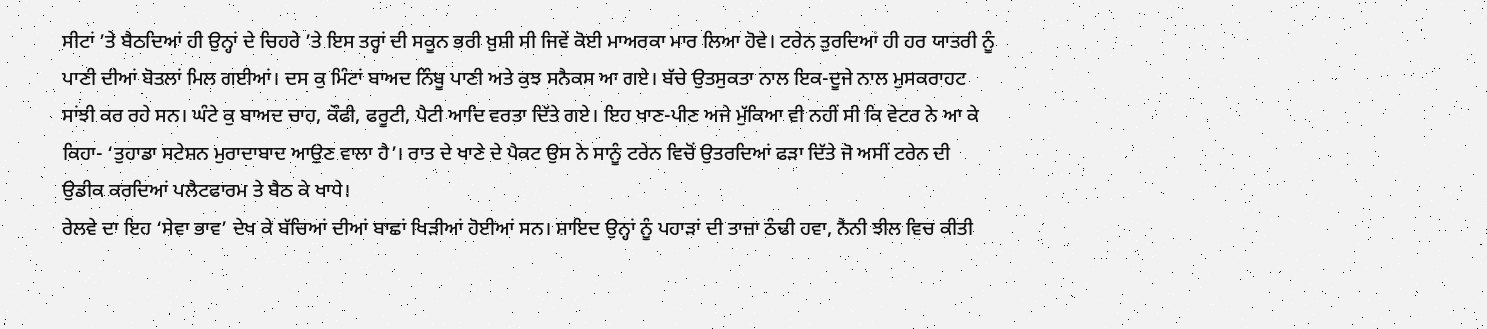ਸੀਟਾਂ ’ਤੇ ਬੈਠਦਿਆਂ ਹੀ ਉਨ੍ਹਾਂ ਦੇ ਚਿਹਰੇ ’ਤੇ ਇਸ ਤਰ੍ਹਾਂ ਦੀ ਸਕੂਨ ਭਰੀ ਖ਼ੁਸ਼ੀ ਸੀ ਜਿਵੇਂ ਕੋਈ ਮਾਅਰਕਾ ਮਾਰ ਲਿਆ ਹੋਵੇ। ਟਰੇਨ ਤੁਰਦਿਆਂ ਹੀ ਹਰ ਯਾਤਰੀ ਨੂੰ ਪਾਣੀ ਦੀਆਂ ਬੋਤਲਾਂ ਮਿਲ ਗਈਆਂ। ਦਸ ਕੁ ਮਿੰਟਾਂ ਬਾਅਦ ਨਿੰਬੂ ਪਾਣੀ ਅਤੇ ਕੁਝ ਸਨੈਕਸ ਆ ਗਏ। ਬੱਚੇ ਉਤਸੁਕਤਾ ਨਾਲ ਇਕ-ਦੂਜੇ ਨਾਲ ਮੁਸਕਰਾਹਟ ਸਾਂਝੀ ਕਰ ਰਹੇ ਸਨ। ਘੰਟੇ ਕੁ ਬਾਅਦ ਚਾਹ, ਕੌਫੀ, ਫਰੂਟੀ, ਪੈਟੀ ਆਦਿ ਵਰਤਾ ਦਿੱਤੇ ਗਏ। ਇਹ ਖਾਣ-ਪੀਣ ਅਜੇ ਮੁੱਕਿਆ ਵੀ ਨਹੀਂ ਸੀ ਕਿ ਵੇਟਰ ਨੇ ਆ ਕੇ ਕਿਹਾ- ‘ਤੁਹਾਡਾ ਸਟੇਸ਼ਨ ਮੁਰਾਦਾਬਾਦ ਆਉਣ ਵਾਲਾ ਹੈ’। ਰਾਤ ਦੇ ਖਾਣੇ ਦੇ ਪੈਕਟ ਉਸ ਨੇ ਸਾਨੂੰ ਟਰੇਨ ਵਿਚੋਂ ਉਤਰਦਿਆਂ ਫੜਾ ਦਿੱਤੇ ਜੋ ਅਸੀਂ ਟਰੇਨ ਦੀ ਉਡੀਕ ਕਰਦਿਆਂ ਪਲੈਟਫਾਰਮ ਤੇ ਬੈਠ ਕੇ ਖਾਧੇ।
ਰੇਲਵੇ ਦਾ ਇਹ ‘ਸੇਵਾ ਭਾਵ’ ਦੇਖ ਕੇ ਬੱਚਿਆਂ ਦੀਆਂ ਬਾਛਾਂ ਖਿੜੀਆਂ ਹੋਈਆਂ ਸਨ। ਸ਼ਾਇਦ ਉਨ੍ਹਾਂ ਨੂੰ ਪਹਾੜਾਂ ਦੀ ਤਾਜ਼ਾ ਠੰਢੀ ਹਵਾ, ਨੈਨੀ ਝੀਲ ਵਿਚ ਕੀਤੀ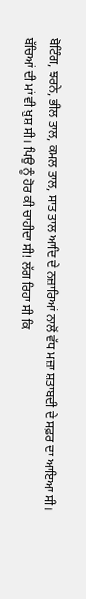ਬੋਟਿੰਗ, ਝਰਨੇ, ਭੀਲ ਤਾਲ, ਕਮਲ ਤਾਲ, ਸਾਤ ਤਾਲ ਆਦਿ ਦੇ ਨਜ਼ਾਰਿਆਂ ਨਾਲੋਂ ਵੱਧ ਮਜ਼ਾ ਸ਼ਤਾਬਦੀ ਦੇ ਸਫ਼ਰ ਦਾ ਆਇਆ ਸੀ। ਬੱਚਿਆਂ ਦੀ ਮਾਂ ਵੀ ਖ਼ੁਸ਼ ਸੀ। ਪਿਉ ਨੂੰ ਹੋਰ ਕੀ ਚਾਹੀਦਾ ਸੀ! ਲੱਗ ਰਿਹਾ ਸੀ ਕਿ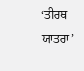‘ਤੀਰਥ ਯਾਤਰਾ’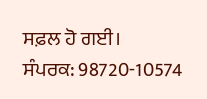ਸਫ਼ਲ ਹੋ ਗਈ।
ਸੰਪਰਕ: 98720-10574